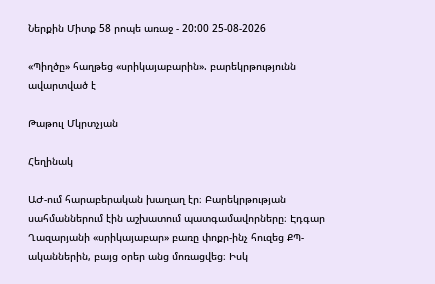Ներքին Միտք 58 րոպե առաջ - 20:00 25-08-2026

«Պիղծը» հաղթեց «սրիկայաբարին». բարեկրթությունն ավարտված է

Թաթուլ Մկրտչյան

Հեղինակ

ԱԺ-ում հարաբերական խաղաղ էր։ Բարեկրթության սահմաններում էին աշխատում պատգամավորները։ Էդգար Ղազարյանի «սրիկայաբար» բառը փոքր-ինչ հուզեց ՔՊ-ականներին, բայց օրեր անց մոռացվեց։ Իսկ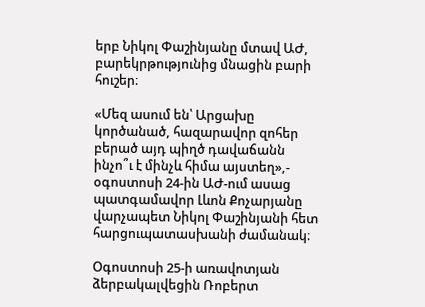երբ Նիկոլ Փաշինյանը մտավ ԱԺ, բարեկրթությունից մնացին բարի հուշեր։

«Մեզ ասում են՝ Արցախը կործանած, հազարավոր զոհեր բերած այդ պիղծ դավաճանն ինչո՞ւ է մինչև հիմա այստեղ»,- օգոստոսի 24-ին ԱԺ-ում ասաց պատգամավոր Լևոն Քոչարյանը վարչապետ Նիկոլ Փաշինյանի հետ հարցուպատասխանի ժամանակ։

Օգոստոսի 25-ի առավոտյան ձերբակալվեցին Ռոբերտ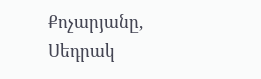Քոչարյանը, Սեդրակ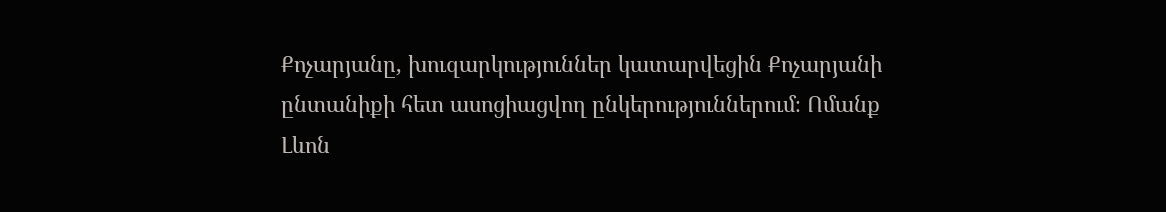Քոչարյանը, խուզարկություններ կատարվեցին Քոչարյանի ընտանիքի հետ ասոցիացվող ընկերություններում։ Ոմանք Լևոն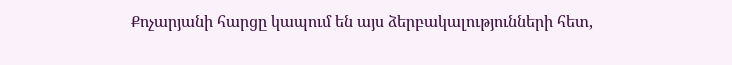Քոչարյանի հարցը կապում են այս ձերբակալությունների հետ,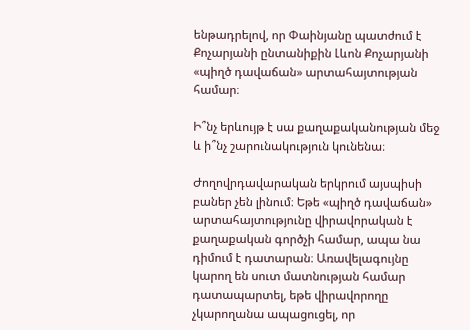ենթադրելով, որ Փաինյանը պատժում է Քոչարյանի ընտանիքին Լևոն Քոչարյանի «պիղծ դավաճան» արտահայտության համար։

Ի՞նչ երևույթ է սա քաղաքականության մեջ և ի՞նչ շարունակություն կունենա։

Ժողովրդավարական երկրում այսպիսի բաներ չեն լինում։ Եթե «պիղծ դավաճան» արտահայտությունը վիրավորական է քաղաքական գործչի համար, ապա նա դիմում է դատարան։ Առավելագույնը կարող են սուտ մատնության համար դատապարտել, եթե վիրավորողը չկարողանա ապացուցել, որ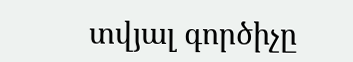տվյալ գործիչը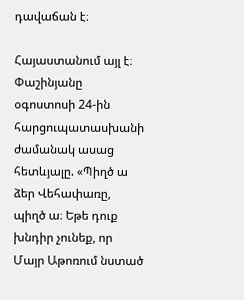դավաճան է։

Հայաստանում այլ է։ Փաշինյանը օգոստոսի 24-ին հարցուպատասխանի ժամանակ ասաց հետևյալը. «Պիղծ ա ձեր Վեհափառը, պիղծ ա։ Եթե դուք խնդիր չունեք, որ Մայր Աթոռում նստած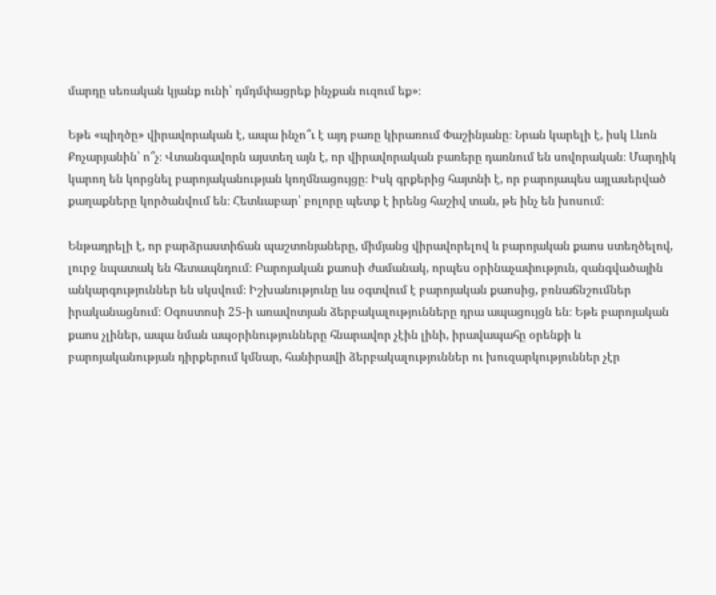մարդը սեռական կյանք ունի՝ դմդմփացրեք ինչքան ուզում եք»։

Եթե «պիղծը» վիրավորական է, ապա ինչո՞ւ է այդ բառը կիրառում Փաշինյանը։ Նրան կարելի է, իսկ Լևոն Քոչարյանին՝ ո՞չ։ Վտանգավորն այստեղ այն է, որ վիրավորական բառերը դառնում են սովորական։ Մարդիկ կարող են կորցնել բարոյականության կողմնացույցը։ Իսկ գրքերից հայտնի է, որ բարոյապես այլասերված քաղաքները կործանվում են։ Հետևաբար՝ բոլորը պետք է իրենց հաշիվ տան, թե ինչ են խոսում։

Ենթադրելի է, որ բարձրաստիճան պաշտոնյաները, միմյանց վիրավորելով և բարոյական քաոս ստեղծելով, լուրջ նպատակ են հետապնդում։ Բարոյական քաոսի ժամանակ, որպես օրինաչափություն, զանգվածային անկարգություններ են սկսվում։ Իշխանությունը ևս օգտվում է բարոյական քաոսից, բռնաճնշումներ իրականացնում։ Օգոստոսի 25-ի առավոտյան ձերբակալությունները դրա ապացույցն են։ Եթե բարոյական քաոս չլիներ, ապա նման ապօրինությունները հնարավոր չէին լինի, իրավապահը օրենքի և բարոյականության դիրքերում կմնար, հանիրավի ձերբակալություններ ու խուզարկություններ չէր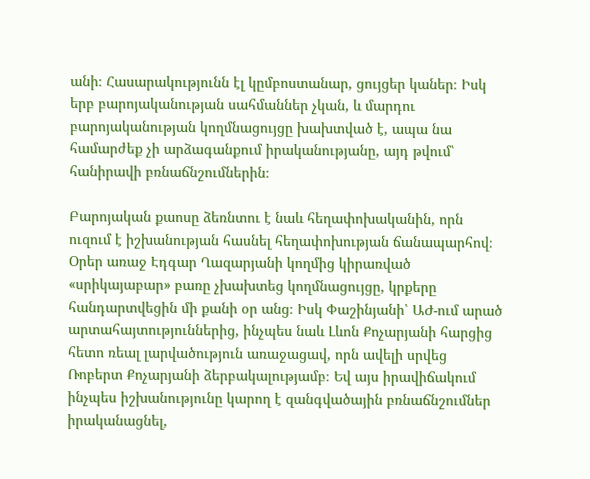անի։ Հասարակությունն էլ կըմբոստանար, ցույցեր կաներ։ Իսկ երբ բարոյականության սահմաններ չկան, և մարդու բարոյականության կողմնացույցը խախտված է, ապա նա համարժեք չի արձագանքում իրականությանը, այդ թվում՝ հանիրավի բռնաճնշումներին։

Բարոյական քաոսը ձեռնտու է նաև հեղափոխականին, որն ուզում է իշխանության հասնել հեղափոխության ճանապարհով։ Օրեր առաջ Էդգար Ղազարյանի կողմից կիրառված «սրիկայաբար» բառը չխախտեց կողմնացույցը, կրքերը հանդարտվեցին մի քանի օր անց։ Իսկ Փաշինյանի՝ ԱԺ-ում արած արտահայտություններից, ինչպես նաև Լևոն Քոչարյանի հարցից հետո ռեալ լարվածություն առաջացավ, որն ավելի սրվեց Ռոբերտ Քոչարյանի ձերբակալությամբ։ Եվ այս իրավիճակում ինչպես իշխանությունը կարող է զանգվածային բռնաճնշումներ իրականացնել,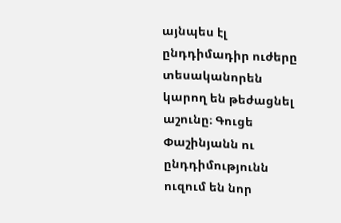այնպես էլ ընդդիմադիր ուժերը տեսականորեն կարող են թեժացնել աշունը։ Գուցե Փաշինյանն ու ընդդիմությունն ուզում են նոր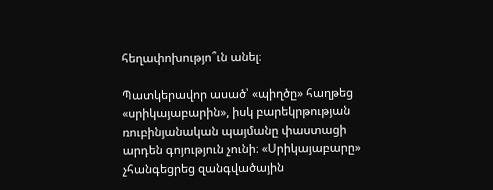հեղափոխությո՞ւն անել։

Պատկերավոր ասած՝ «պիղծը» հաղթեց «սրիկայաբարին», իսկ բարեկրթության ռուբինյանական պայմանը փաստացի արդեն գոյություն չունի։ «Սրիկայաբարը» չհանգեցրեց զանգվածային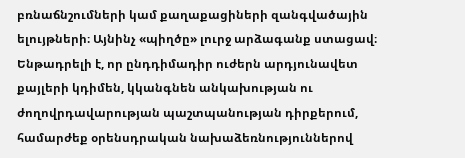բռնաճնշումների կամ քաղաքացիների զանգվածային ելույթների։ Այնինչ «պիղծը» լուրջ արձագանք ստացավ։ Ենթադրելի է, որ ընդդիմադիր ուժերն արդյունավետ քայլերի կդիմեն, կկանգնեն անկախության ու ժողովրդավարության պաշտպանության դիրքերում, համարժեք օրենսդրական նախաձեռնություններով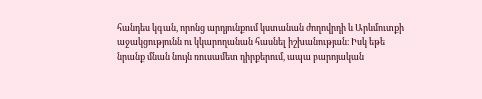հանդես կգան, որոնց արդյունքում կստանան ժողովրդի և Արևմուտքի աջակցությունն ու կկարողանան հասնել իշխանության։ Իսկ եթե նրանք մնան նույն ռուսամետ դիրքերում, ապա բարոյական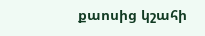քաոսից կշահի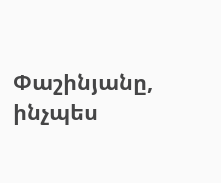Փաշինյանը, ինչպես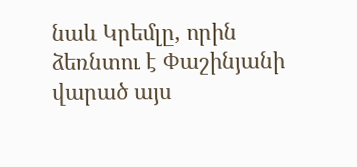նաև Կրեմլը, որին ձեռնտու է Փաշինյանի վարած այս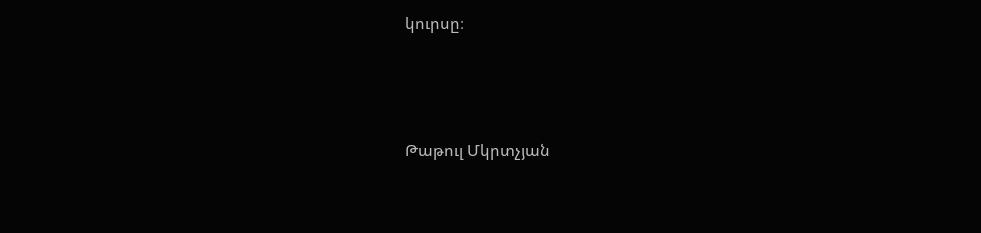կուրսը։




Թաթուլ Մկրտչյան